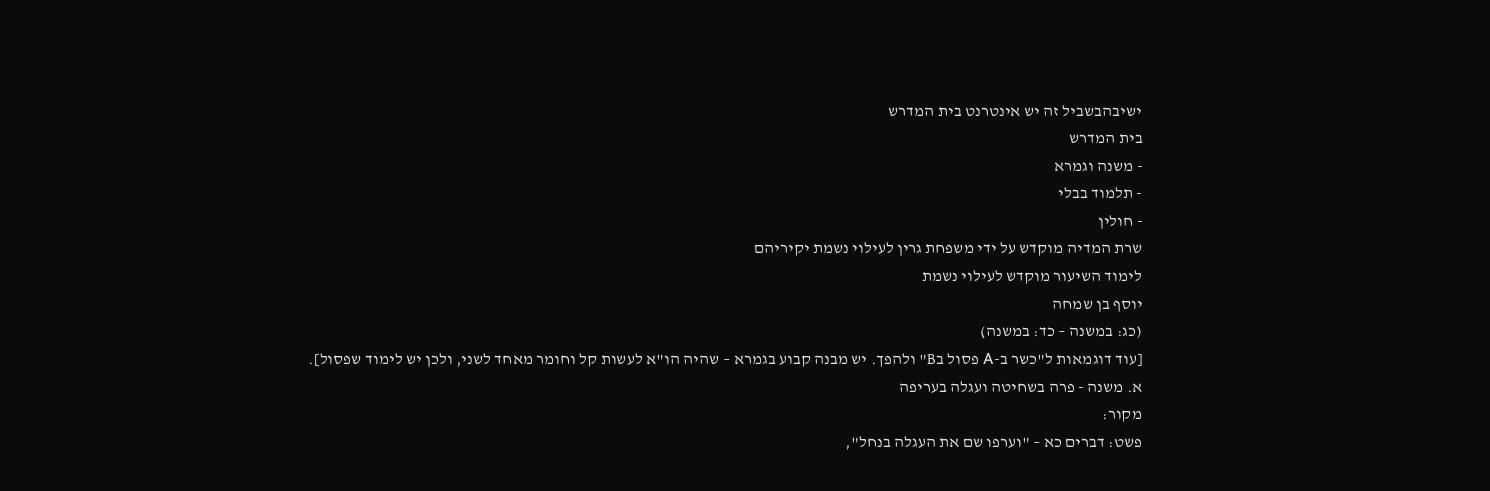ישיבהבשביל זה יש אינטרנט בית המדרש
בית המדרש
- משנה וגמרא
- תלמוד בבלי
- חולין
שרת המדיה מוקדש על ידי משפחת גרין לעילוי נשמת יקיריהם
לימוד השיעור מוקדש לעילוי נשמת
יוסף בן שמחה
(כג: במשנה – כד: במשנה)
[עוד דוגמאות ל"כשר ב-A פסול בB" ולהפך. יש מבנה קבוע בגמרא – שהיה הו"א לעשות קל וחומר מאחד לשני, ולכן יש לימוד שפסול].
א. משנה - פרה בשחיטה ועגלה בעריפה
מקור:
פשט: דברים כא – "וערפו שם את העגלה בנחל",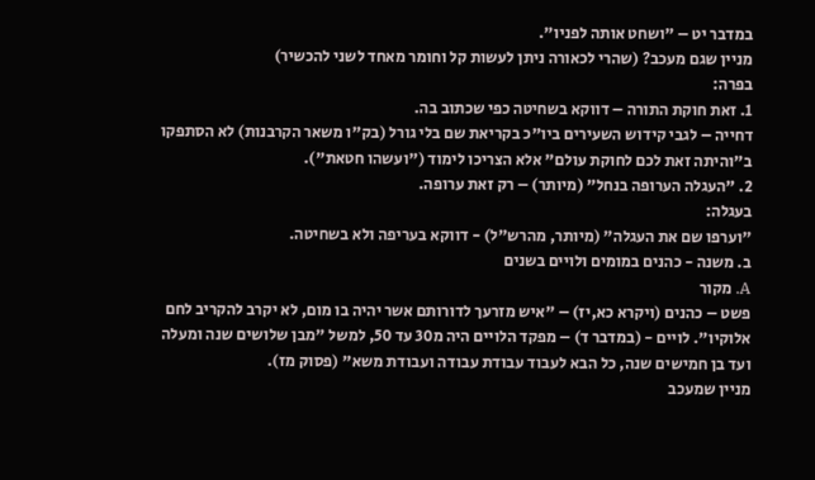במדבר יט – "ושחט אותה לפניו".
מניין שגם מעכב? (שהרי לכאורה ניתן לעשות קל וחומר מאחד לשני להכשיר)
בפרה:
1. זאת חוקת התורה – דווקא בשחיטה כפי שכתוב בה.
דחייה – לגבי קידוש השעירים ביו"כ בקריאת שם בלי גורל (בק"ו משאר הקרבנות) לא הסתפקו ב"והיתה זאת לכם לחוקת עולם" אלא הצריכו לימוד ("ועשהו חטאת").
2. "העגלה הערופה בנחל" (מיותר) – רק זאת ערופה.
בעגלה:
"וערפו שם את העגלה" (מיותר, מהרש"ל) - דווקא בעריפה ולא בשחיטה.
ב. משנה - כהנים במומים ולויים בשנים
A. מקור
פשט – כהנים (ויקרא כא,יז) – "איש מזרעך לדורותם אשר יהיה בו מום, לא יקרב להקריב לחם אלוקיו". לויים - (במדבר ד) – מפקד הלויים היה מ30 עד 50, למשל "מבן שלושים שנה ומעלה ועד בן חמישים שנה, כל הבא לעבוד עבודת עבודה ועבודת משא" (פסוק מז).
מניין שמעכב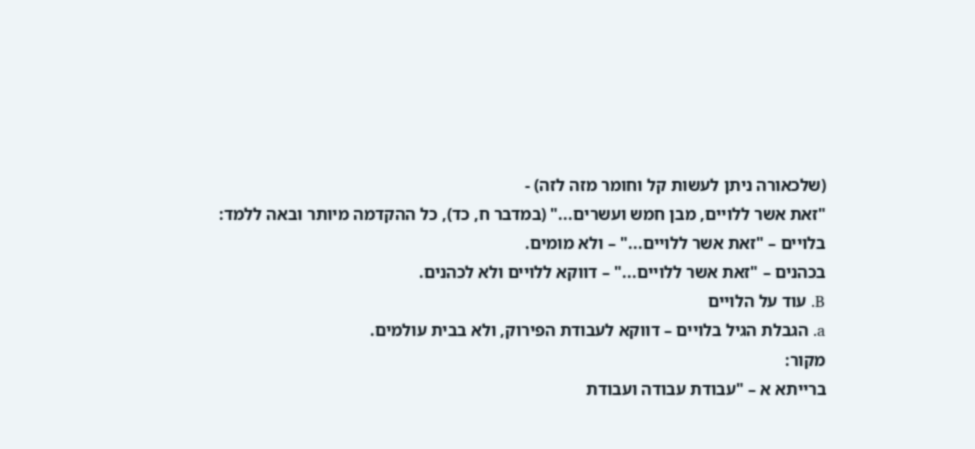(שלכאורה ניתן לעשות קל וחומר מזה לזה) -
"זאת אשר ללויים, מבן חמש ועשרים..." (במדבר ח, כד), כל ההקדמה מיותר ובאה ללמד:
בלויים – "זאת אשר ללויים..." – ולא מומים.
בכהנים – "זאת אשר ללויים..." – דווקא ללויים ולא לכהנים.
B. עוד על הלויים
a. הגבלת הגיל בלויים – דווקא לעבודת הפירוק, ולא בבית עולמים.
מקור:
ברייתא א – "עבודת עבודה ועבודת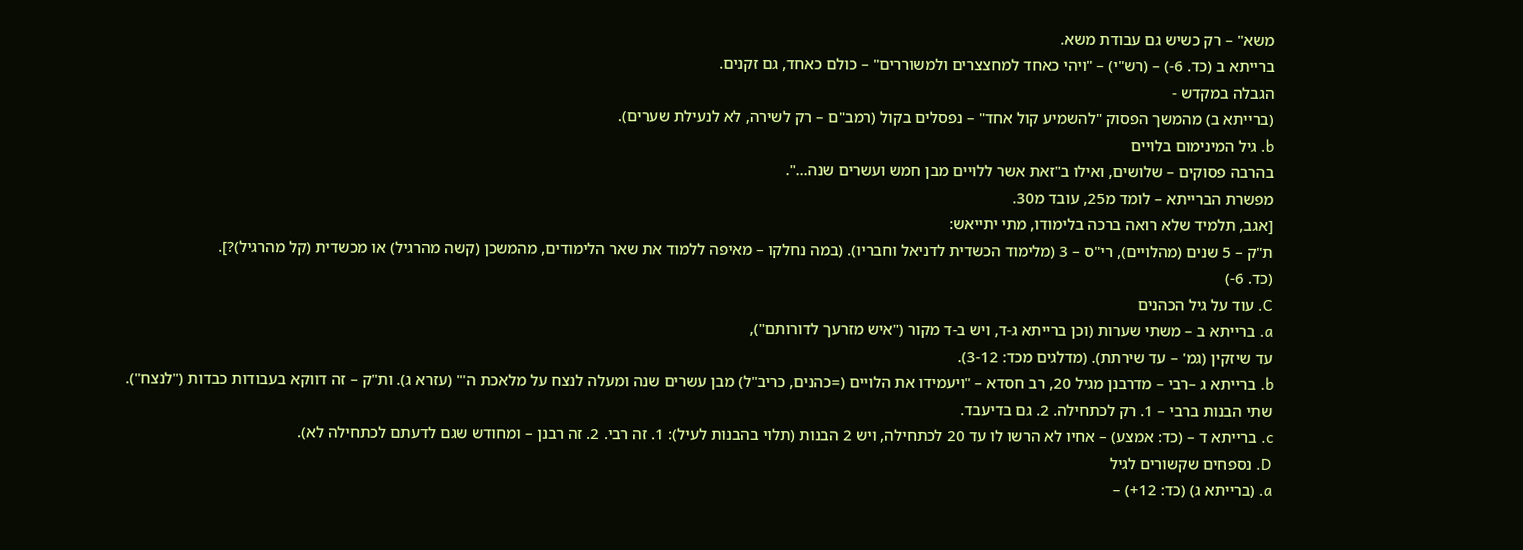משא" – רק כשיש גם עבודת משא.
ברייתא ב (כד. 6-) – (רש"י) – "ויהי כאחד למחצצרים ולמשוררים" – כולם כאחד, גם זקנים.
הגבלה במקדש -
(ברייתא ב) מהמשך הפסוק "להשמיע קול אחד" – נפסלים בקול (רמב"ם – רק לשירה, לא לנעילת שערים).
b. גיל המינימום בלויים
בהרבה פסוקים – שלושים, ואילו ב"זאת אשר ללויים מבן חמש ועשרים שנה...".
מפשרת הברייתא – לומד מ25, עובד מ30.
[אגב, תלמיד שלא רואה ברכה בלימודו, מתי יתייאש:
ת"ק – 5 שנים (מהלויים), רי"ס – 3 (מלימוד הכשדית לדניאל וחבריו). (במה נחלקו – מאיפה ללמוד את שאר הלימודים, מהמשכן (קשה מהרגיל) או מכשדית (קל מהרגיל)?].
(כד. 6-)
C. עוד על גיל הכהנים
a. ברייתא ב – משתי שערות (וכן ברייתא ג-ד, ויש ב-ד מקור ("איש מזרעך לדורותם"),
עד שיזקין (גמ' – עד שירתת). (מדלגים מכד: 3-12).
b. ברייתא ג –רבי – מדרבנן מגיל 20, רב חסדא – "ויעמידו את הלויים (=כהנים, כריב"ל) מבן עשרים שנה ומעלה לנצח על מלאכת ה'" (עזרא ג). ות"ק – זה דווקא בעבודות כבדות ("לנצח").
שתי הבנות ברבי – 1. רק לכתחילה. 2. גם בדיעבד.
c. ברייתא ד – (כד: אמצע) – אחיו לא הרשו לו עד 20 לכתחילה, ויש 2 הבנות (תלוי בהבנות לעיל): 1. זה רבי. 2. זה רבנן – ומחודש שגם לדעתם לכתחילה לא).
D. נספחים שקשורים לגיל
a. (ברייתא ג) (כד: 12+) –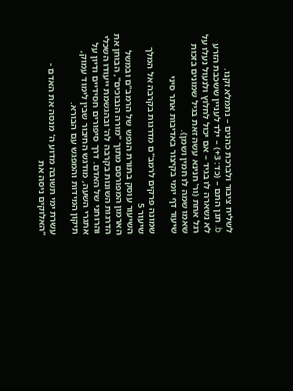לשליח ציבור ולברכת כהנים – נתמלא זקנו.
b. תנן התם – (כד: 3+) – ילד לעניין ששכבת הזרע לא נשארה לו בגיד – אם יכול לחלוץ ולנעול נעלו על רגל אחת (ור' חנינא עשה זאת בגיל שמונים בזכות שאמו שמה לו חמין ושמן).
שיעור דף יומי בקיצור באדיבות אתר סיני

שמונה פרקים לרמב"ם מדרגות בקרבה אל המלך
שיעור 5
השיעור עוסק בתורת הנפש של הרמב"ם ובמשל הארמון המפורסם מתוך "מורה הנבוכים", הבוחן את הדרגות השונות בקרבה לה' ובהגשמת ייעודו השכלי והרוחני של האדם. דרך סיפורים חסידיים ודיון על אתגרי השעה, מודגש החיבור שבין לימוד עמוק, תיקון המידות והמפגש עם הבורא.

עשרת ימי תשובה מדוע ה' מנסה את האדם - "האלוקים ניסה את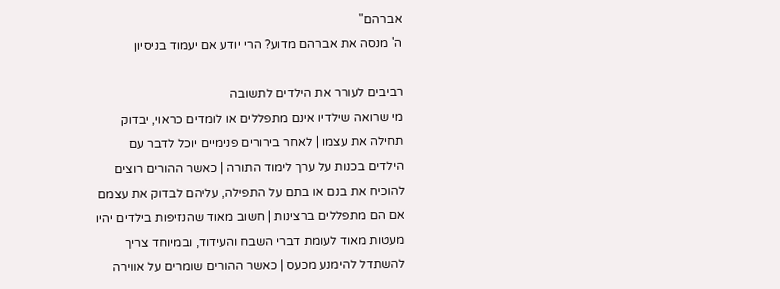אברהם"
ה' מנסה את אברהם מדוע? הרי יודע אם יעמוד בניסיון

רביבים לעורר את הילדים לתשובה
מי שרואה שילדיו אינם מתפללים או לומדים כראוי, יבדוק תחילה את עצמו | לאחר בירורים פנימיים יוכל לדבר עם הילדים בכנות על ערך לימוד התורה | כאשר ההורים רוצים להוכיח את בנם או בתם על התפילה, עליהם לבדוק את עצמם אם הם מתפללים ברצינות | חשוב מאוד שהנזיפות בילדים יהיו מעטות מאוד לעומת דברי השבח והעידוד, ובמיוחד צריך להשתדל להימנע מכעס | כאשר ההורים שומרים על אווירה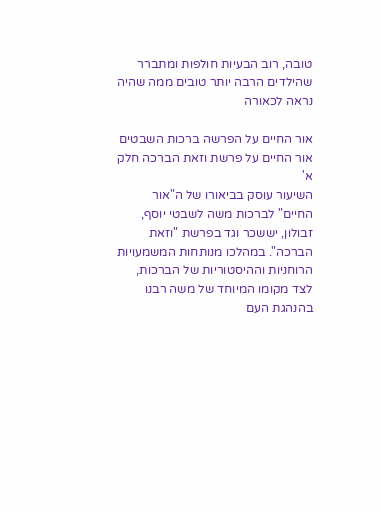טובה, רוב הבעיות חולפות ומתברר שהילדים הרבה יותר טובים ממה שהיה נראה לכאורה

אור החיים על הפרשה ברכות השבטים
אור החיים על פרשת וזאת הברכה חלק א'
השיעור עוסק בביאורו של ה"אור החיים" לברכות משה לשבטי יוסף, זבולון, יששכר וגד בפרשת "וזאת הברכה". במהלכו מנותחות המשמעויות הרוחניות וההיסטוריות של הברכות, לצד מקומו המיוחד של משה רבנו בהנהגת העם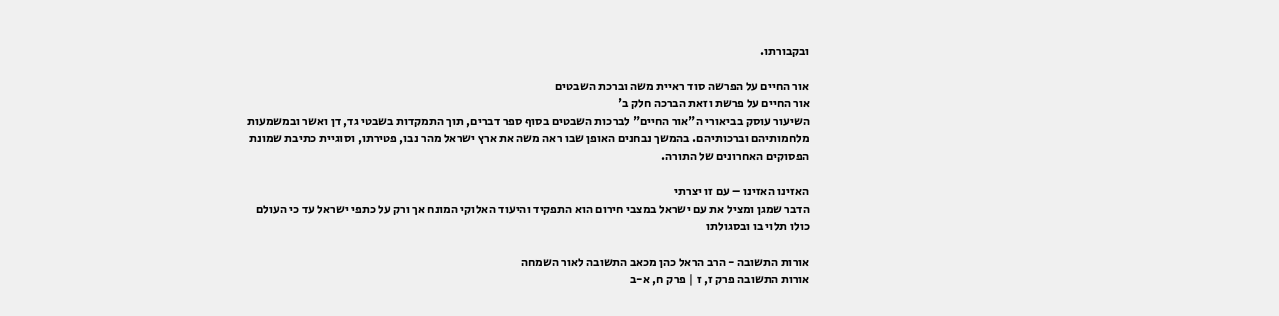ובקבורתו.

אור החיים על הפרשה סוד ראיית משה וברכת השבטים
אור החיים על פרשת וזאת הברכה חלק ב'
השיעור עוסק בביאורי ה"אור החיים" לברכות השבטים בסוף ספר דברים, תוך התמקדות בשבטי גד, דן ואשר ובמשמעות מלחמותיהם וברכותיהם. בהמשך נבחנים האופן שבו ראה משה את ארץ ישראל מהר נבו, פטירתו, וסוגיית כתיבת שמונת הפסוקים האחרונים של התורה.

האזינו האזינו – עם זו יצרתי
הדבר שמגן ומציל את עם ישראל במצבי חירום הוא התפקיד והיעוד האלוקי המונח אך ורק על כתפי ישראל עד כי העולם כולו תלוי בו ובסגולתו

אורות התשובה - הרב הראל כהן מכאב התשובה לאור השמחה
אורות התשובה פרק ז, ז | פרק ח, א-ב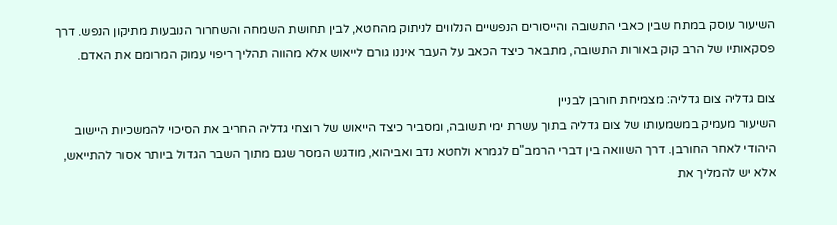השיעור עוסק במתח שבין כאבי התשובה והייסורים הנפשיים הנלווים לניתוק מהחטא, לבין תחושת השמחה והשחרור הנובעות מתיקון הנפש. דרך פסקאותיו של הרב קוק באורות התשובה, מתבאר כיצד הכאב על העבר איננו גורם לייאוש אלא מהווה תהליך ריפוי עמוק המרומם את האדם.

צום גדליה צום גדליה: מצמיחת חורבן לבניין
השיעור מעמיק במשמעותו של צום גדליה בתוך עשרת ימי תשובה, ומסביר כיצד הייאוש של רוצחי גדליה החריב את הסיכוי להמשכיות היישוב היהודי לאחר החורבן. דרך השוואה בין דברי הרמב"ם לגמרא ולחטא נדב ואביהוא, מודגש המסר שגם מתוך השבר הגדול ביותר אסור להתייאש, אלא יש להמליך את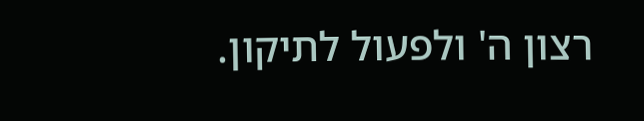רצון ה' ולפעול לתיקון.